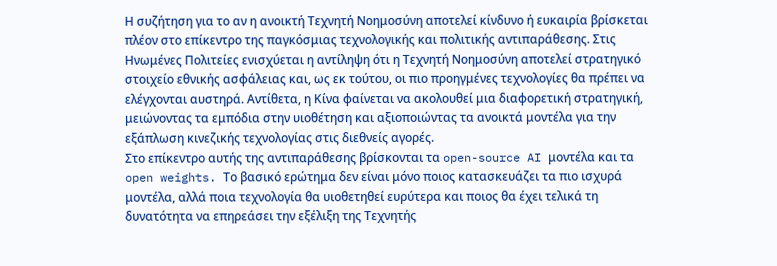Η συζήτηση για το αν η ανοικτή Τεχνητή Νοημοσύνη αποτελεί κίνδυνο ή ευκαιρία βρίσκεται πλέον στο επίκεντρο της παγκόσμιας τεχνολογικής και πολιτικής αντιπαράθεσης. Στις Ηνωμένες Πολιτείες ενισχύεται η αντίληψη ότι η Τεχνητή Νοημοσύνη αποτελεί στρατηγικό στοιχείο εθνικής ασφάλειας και, ως εκ τούτου, οι πιο προηγμένες τεχνολογίες θα πρέπει να ελέγχονται αυστηρά. Αντίθετα, η Κίνα φαίνεται να ακολουθεί μια διαφορετική στρατηγική, μειώνοντας τα εμπόδια στην υιοθέτηση και αξιοποιώντας τα ανοικτά μοντέλα για την εξάπλωση κινεζικής τεχνολογίας στις διεθνείς αγορές.
Στο επίκεντρο αυτής της αντιπαράθεσης βρίσκονται τα open-source AI μοντέλα και τα open weights. Το βασικό ερώτημα δεν είναι μόνο ποιος κατασκευάζει τα πιο ισχυρά μοντέλα, αλλά ποια τεχνολογία θα υιοθετηθεί ευρύτερα και ποιος θα έχει τελικά τη δυνατότητα να επηρεάσει την εξέλιξη της Τεχνητής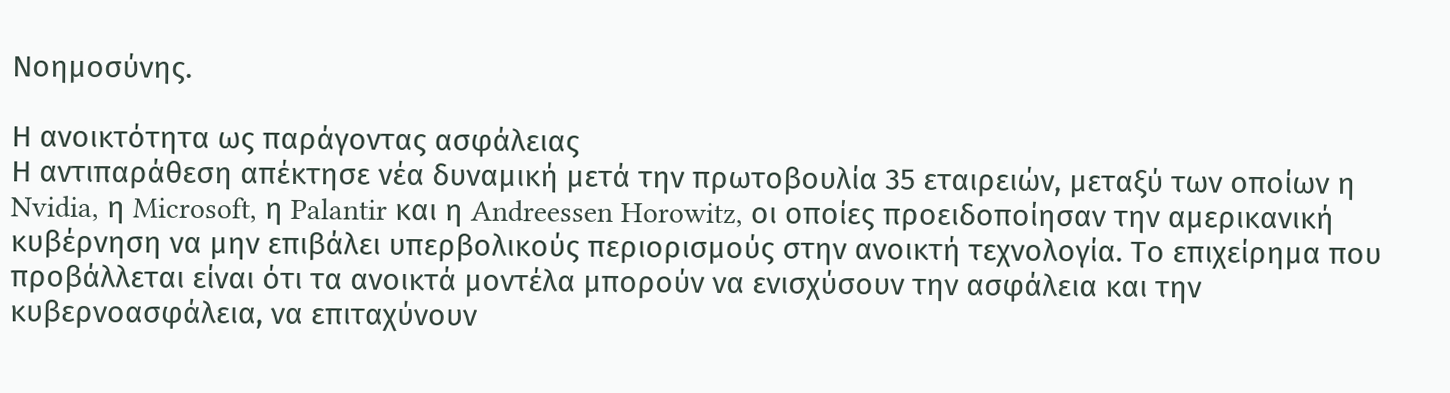Νοημοσύνης.

Η ανοικτότητα ως παράγοντας ασφάλειας
Η αντιπαράθεση απέκτησε νέα δυναμική μετά την πρωτοβουλία 35 εταιρειών, μεταξύ των οποίων η Nvidia, η Microsoft, η Palantir και η Andreessen Horowitz, οι οποίες προειδοποίησαν την αμερικανική κυβέρνηση να μην επιβάλει υπερβολικούς περιορισμούς στην ανοικτή τεχνολογία. Το επιχείρημα που προβάλλεται είναι ότι τα ανοικτά μοντέλα μπορούν να ενισχύσουν την ασφάλεια και την κυβερνοασφάλεια, να επιταχύνουν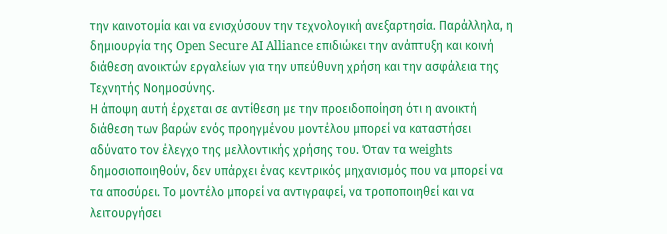την καινοτομία και να ενισχύσουν την τεχνολογική ανεξαρτησία. Παράλληλα, η δημιουργία της Open Secure AI Alliance επιδιώκει την ανάπτυξη και κοινή διάθεση ανοικτών εργαλείων για την υπεύθυνη χρήση και την ασφάλεια της Τεχνητής Νοημοσύνης.
Η άποψη αυτή έρχεται σε αντίθεση με την προειδοποίηση ότι η ανοικτή διάθεση των βαρών ενός προηγμένου μοντέλου μπορεί να καταστήσει αδύνατο τον έλεγχο της μελλοντικής χρήσης του. Όταν τα weights δημοσιοποιηθούν, δεν υπάρχει ένας κεντρικός μηχανισμός που να μπορεί να τα αποσύρει. Το μοντέλο μπορεί να αντιγραφεί, να τροποποιηθεί και να λειτουργήσει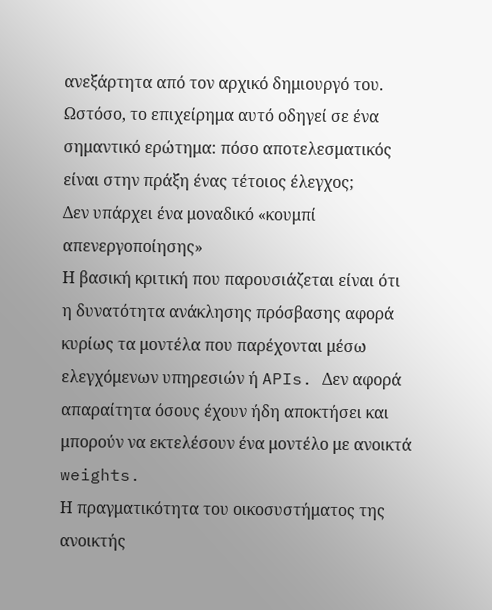ανεξάρτητα από τον αρχικό δημιουργό του.
Ωστόσο, το επιχείρημα αυτό οδηγεί σε ένα σημαντικό ερώτημα: πόσο αποτελεσματικός είναι στην πράξη ένας τέτοιος έλεγχος;
Δεν υπάρχει ένα μοναδικό «κουμπί απενεργοποίησης»
Η βασική κριτική που παρουσιάζεται είναι ότι η δυνατότητα ανάκλησης πρόσβασης αφορά κυρίως τα μοντέλα που παρέχονται μέσω ελεγχόμενων υπηρεσιών ή APIs. Δεν αφορά απαραίτητα όσους έχουν ήδη αποκτήσει και μπορούν να εκτελέσουν ένα μοντέλο με ανοικτά weights.
Η πραγματικότητα του οικοσυστήματος της ανοικτής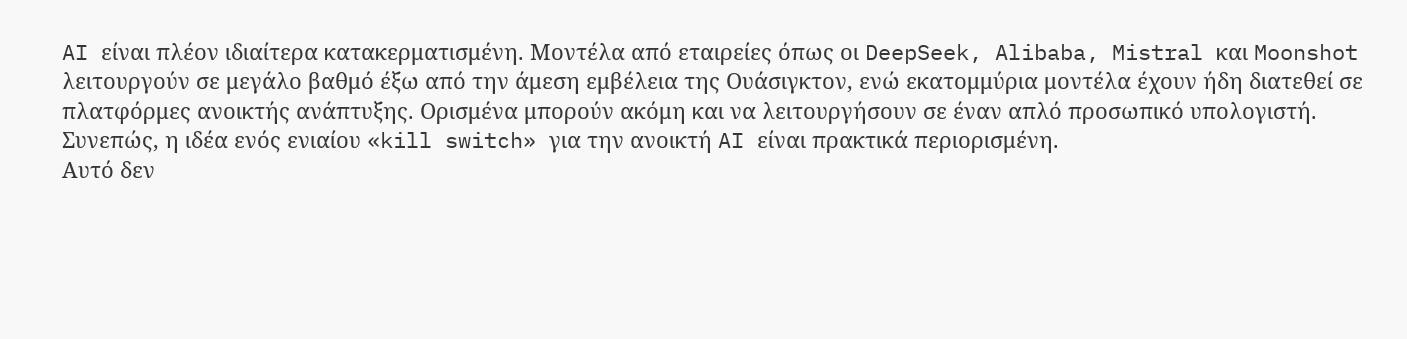AI είναι πλέον ιδιαίτερα κατακερματισμένη. Μοντέλα από εταιρείες όπως οι DeepSeek, Alibaba, Mistral και Moonshot λειτουργούν σε μεγάλο βαθμό έξω από την άμεση εμβέλεια της Ουάσιγκτον, ενώ εκατομμύρια μοντέλα έχουν ήδη διατεθεί σε πλατφόρμες ανοικτής ανάπτυξης. Ορισμένα μπορούν ακόμη και να λειτουργήσουν σε έναν απλό προσωπικό υπολογιστή. Συνεπώς, η ιδέα ενός ενιαίου «kill switch» για την ανοικτή AI είναι πρακτικά περιορισμένη.
Αυτό δεν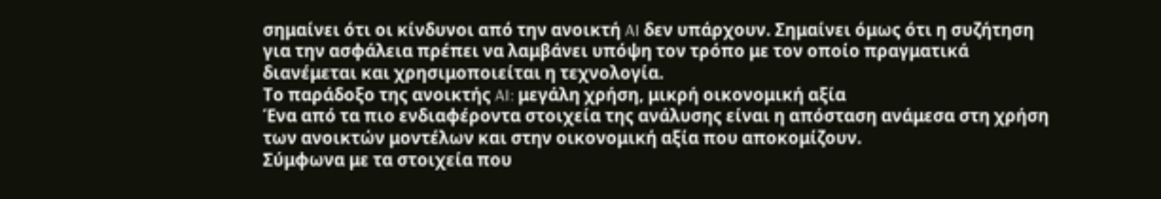σημαίνει ότι οι κίνδυνοι από την ανοικτή AI δεν υπάρχουν. Σημαίνει όμως ότι η συζήτηση για την ασφάλεια πρέπει να λαμβάνει υπόψη τον τρόπο με τον οποίο πραγματικά διανέμεται και χρησιμοποιείται η τεχνολογία.
Το παράδοξο της ανοικτής AI: μεγάλη χρήση, μικρή οικονομική αξία
Ένα από τα πιο ενδιαφέροντα στοιχεία της ανάλυσης είναι η απόσταση ανάμεσα στη χρήση των ανοικτών μοντέλων και στην οικονομική αξία που αποκομίζουν.
Σύμφωνα με τα στοιχεία που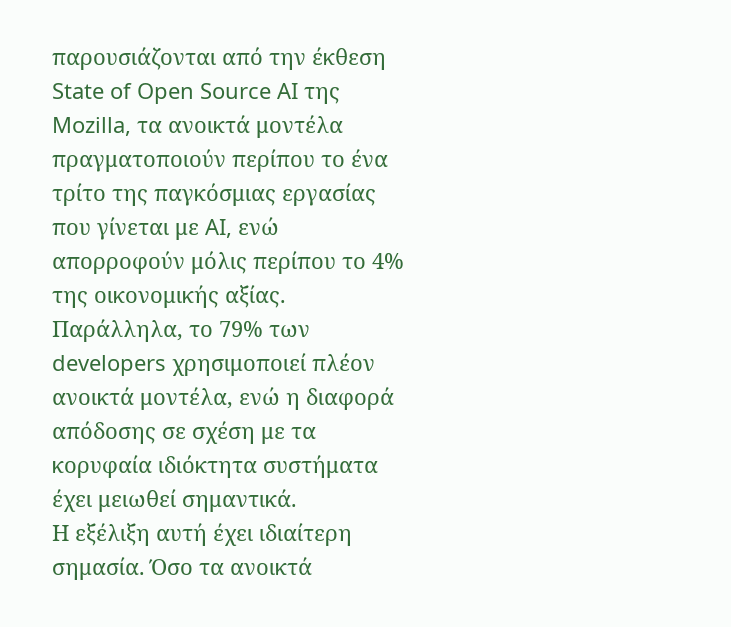παρουσιάζονται από την έκθεση State of Open Source AI της Mozilla, τα ανοικτά μοντέλα πραγματοποιούν περίπου το ένα τρίτο της παγκόσμιας εργασίας που γίνεται με AI, ενώ απορροφούν μόλις περίπου το 4% της οικονομικής αξίας. Παράλληλα, το 79% των developers χρησιμοποιεί πλέον ανοικτά μοντέλα, ενώ η διαφορά απόδοσης σε σχέση με τα κορυφαία ιδιόκτητα συστήματα έχει μειωθεί σημαντικά.
Η εξέλιξη αυτή έχει ιδιαίτερη σημασία. Όσο τα ανοικτά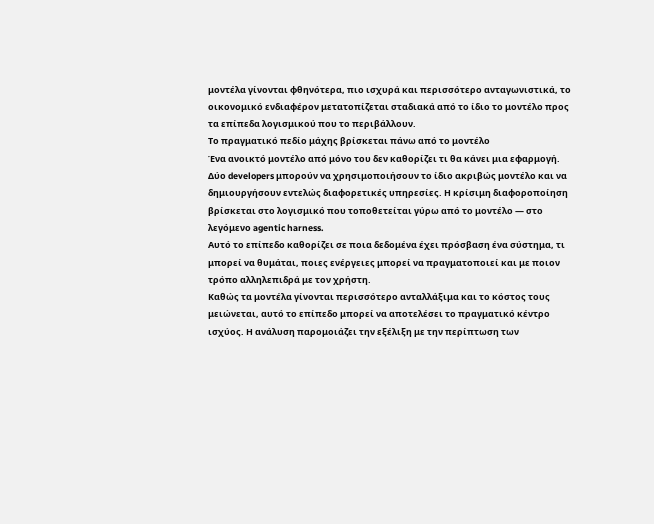μοντέλα γίνονται φθηνότερα, πιο ισχυρά και περισσότερο ανταγωνιστικά, το οικονομικό ενδιαφέρον μετατοπίζεται σταδιακά από το ίδιο το μοντέλο προς τα επίπεδα λογισμικού που το περιβάλλουν.
Το πραγματικό πεδίο μάχης βρίσκεται πάνω από το μοντέλο
Ένα ανοικτό μοντέλο από μόνο του δεν καθορίζει τι θα κάνει μια εφαρμογή. Δύο developers μπορούν να χρησιμοποιήσουν το ίδιο ακριβώς μοντέλο και να δημιουργήσουν εντελώς διαφορετικές υπηρεσίες. Η κρίσιμη διαφοροποίηση βρίσκεται στο λογισμικό που τοποθετείται γύρω από το μοντέλο — στο λεγόμενο agentic harness.
Αυτό το επίπεδο καθορίζει σε ποια δεδομένα έχει πρόσβαση ένα σύστημα, τι μπορεί να θυμάται, ποιες ενέργειες μπορεί να πραγματοποιεί και με ποιον τρόπο αλληλεπιδρά με τον χρήστη.
Καθώς τα μοντέλα γίνονται περισσότερο ανταλλάξιμα και το κόστος τους μειώνεται, αυτό το επίπεδο μπορεί να αποτελέσει το πραγματικό κέντρο ισχύος. Η ανάλυση παρομοιάζει την εξέλιξη με την περίπτωση των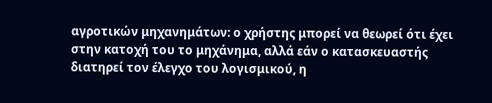αγροτικών μηχανημάτων: ο χρήστης μπορεί να θεωρεί ότι έχει στην κατοχή του το μηχάνημα, αλλά εάν ο κατασκευαστής διατηρεί τον έλεγχο του λογισμικού, η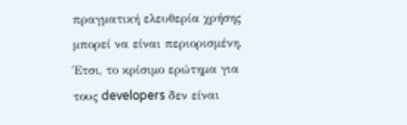πραγματική ελευθερία χρήσης μπορεί να είναι περιορισμένη.
Έτσι, το κρίσιμο ερώτημα για τους developers δεν είναι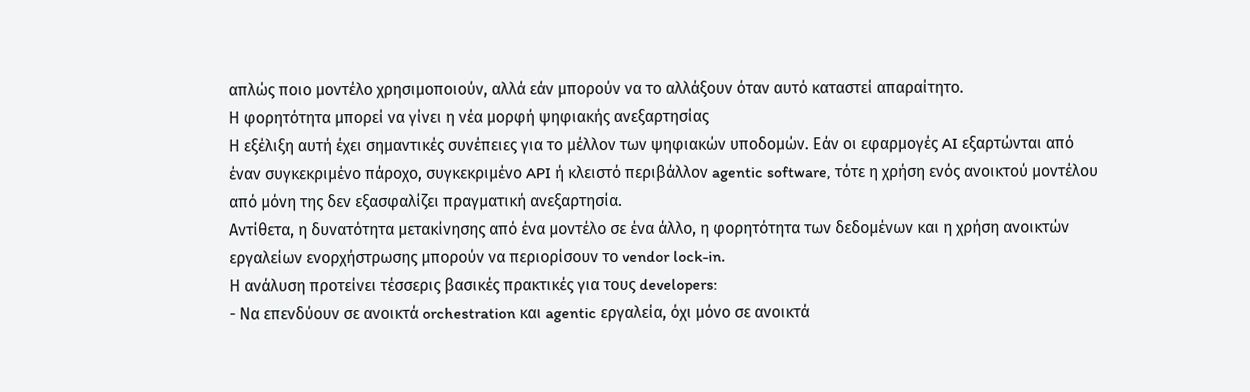απλώς ποιο μοντέλο χρησιμοποιούν, αλλά εάν μπορούν να το αλλάξουν όταν αυτό καταστεί απαραίτητο.
Η φορητότητα μπορεί να γίνει η νέα μορφή ψηφιακής ανεξαρτησίας
Η εξέλιξη αυτή έχει σημαντικές συνέπειες για το μέλλον των ψηφιακών υποδομών. Εάν οι εφαρμογές AI εξαρτώνται από έναν συγκεκριμένο πάροχο, συγκεκριμένο API ή κλειστό περιβάλλον agentic software, τότε η χρήση ενός ανοικτού μοντέλου από μόνη της δεν εξασφαλίζει πραγματική ανεξαρτησία.
Αντίθετα, η δυνατότητα μετακίνησης από ένα μοντέλο σε ένα άλλο, η φορητότητα των δεδομένων και η χρήση ανοικτών εργαλείων ενορχήστρωσης μπορούν να περιορίσουν το vendor lock-in.
Η ανάλυση προτείνει τέσσερις βασικές πρακτικές για τους developers:
- Να επενδύουν σε ανοικτά orchestration και agentic εργαλεία, όχι μόνο σε ανοικτά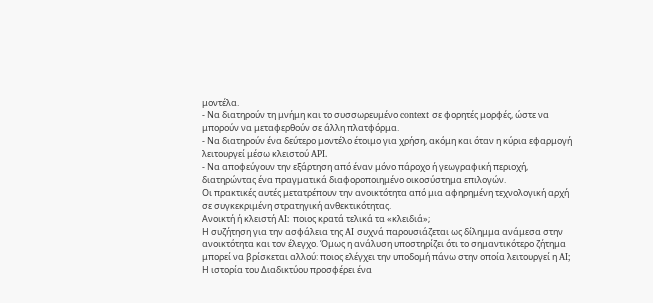μοντέλα.
- Να διατηρούν τη μνήμη και το συσσωρευμένο context σε φορητές μορφές, ώστε να μπορούν να μεταφερθούν σε άλλη πλατφόρμα.
- Να διατηρούν ένα δεύτερο μοντέλο έτοιμο για χρήση, ακόμη και όταν η κύρια εφαρμογή λειτουργεί μέσω κλειστού API.
- Να αποφεύγουν την εξάρτηση από έναν μόνο πάροχο ή γεωγραφική περιοχή, διατηρώντας ένα πραγματικά διαφοροποιημένο οικοσύστημα επιλογών.
Οι πρακτικές αυτές μετατρέπουν την ανοικτότητα από μια αφηρημένη τεχνολογική αρχή σε συγκεκριμένη στρατηγική ανθεκτικότητας.
Ανοικτή ή κλειστή AI: ποιος κρατά τελικά τα «κλειδιά»;
Η συζήτηση για την ασφάλεια της AI συχνά παρουσιάζεται ως δίλημμα ανάμεσα στην ανοικτότητα και τον έλεγχο. Όμως η ανάλυση υποστηρίζει ότι το σημαντικότερο ζήτημα μπορεί να βρίσκεται αλλού: ποιος ελέγχει την υποδομή πάνω στην οποία λειτουργεί η AI;
Η ιστορία του Διαδικτύου προσφέρει ένα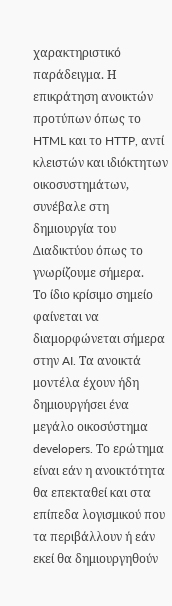χαρακτηριστικό παράδειγμα. Η επικράτηση ανοικτών προτύπων όπως το HTML και το HTTP, αντί κλειστών και ιδιόκτητων οικοσυστημάτων, συνέβαλε στη δημιουργία του Διαδικτύου όπως το γνωρίζουμε σήμερα.
Το ίδιο κρίσιμο σημείο φαίνεται να διαμορφώνεται σήμερα στην AI. Τα ανοικτά μοντέλα έχουν ήδη δημιουργήσει ένα μεγάλο οικοσύστημα developers. Το ερώτημα είναι εάν η ανοικτότητα θα επεκταθεί και στα επίπεδα λογισμικού που τα περιβάλλουν ή εάν εκεί θα δημιουργηθούν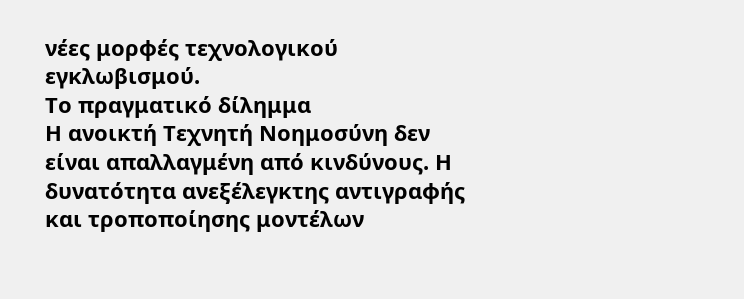νέες μορφές τεχνολογικού εγκλωβισμού.
Το πραγματικό δίλημμα
Η ανοικτή Τεχνητή Νοημοσύνη δεν είναι απαλλαγμένη από κινδύνους. Η δυνατότητα ανεξέλεγκτης αντιγραφής και τροποποίησης μοντέλων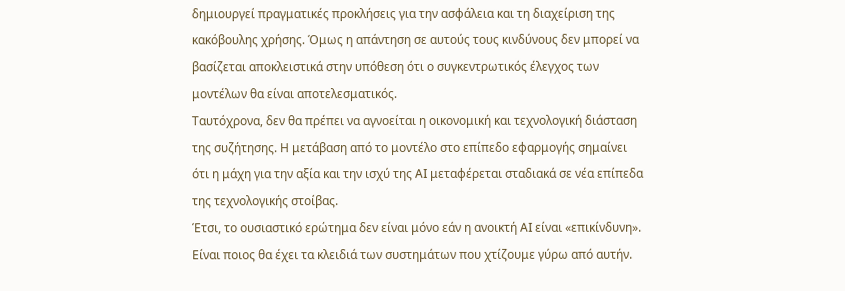δημιουργεί πραγματικές προκλήσεις για την ασφάλεια και τη διαχείριση της κακόβουλης χρήσης. Όμως η απάντηση σε αυτούς τους κινδύνους δεν μπορεί να βασίζεται αποκλειστικά στην υπόθεση ότι ο συγκεντρωτικός έλεγχος των μοντέλων θα είναι αποτελεσματικός.
Ταυτόχρονα, δεν θα πρέπει να αγνοείται η οικονομική και τεχνολογική διάσταση της συζήτησης. Η μετάβαση από το μοντέλο στο επίπεδο εφαρμογής σημαίνει ότι η μάχη για την αξία και την ισχύ της AI μεταφέρεται σταδιακά σε νέα επίπεδα της τεχνολογικής στοίβας.
Έτσι, το ουσιαστικό ερώτημα δεν είναι μόνο εάν η ανοικτή AI είναι «επικίνδυνη». Είναι ποιος θα έχει τα κλειδιά των συστημάτων που χτίζουμε γύρω από αυτήν.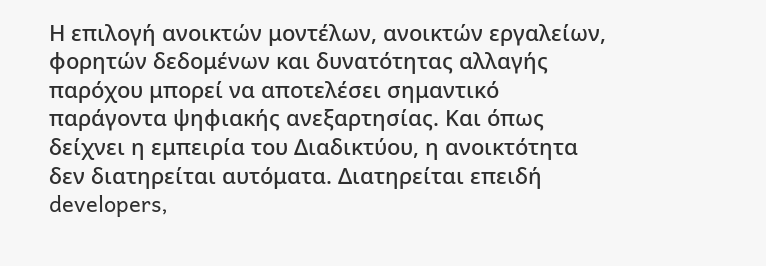Η επιλογή ανοικτών μοντέλων, ανοικτών εργαλείων, φορητών δεδομένων και δυνατότητας αλλαγής παρόχου μπορεί να αποτελέσει σημαντικό παράγοντα ψηφιακής ανεξαρτησίας. Και όπως δείχνει η εμπειρία του Διαδικτύου, η ανοικτότητα δεν διατηρείται αυτόματα. Διατηρείται επειδή developers,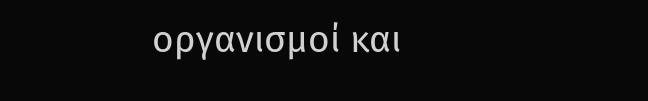οργανισμοί και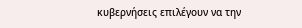κυβερνήσεις επιλέγουν να την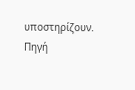υποστηρίζουν.
Πηγή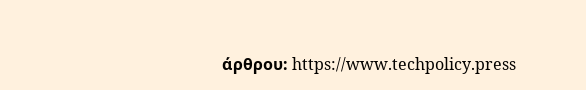άρθρου: https://www.techpolicy.press